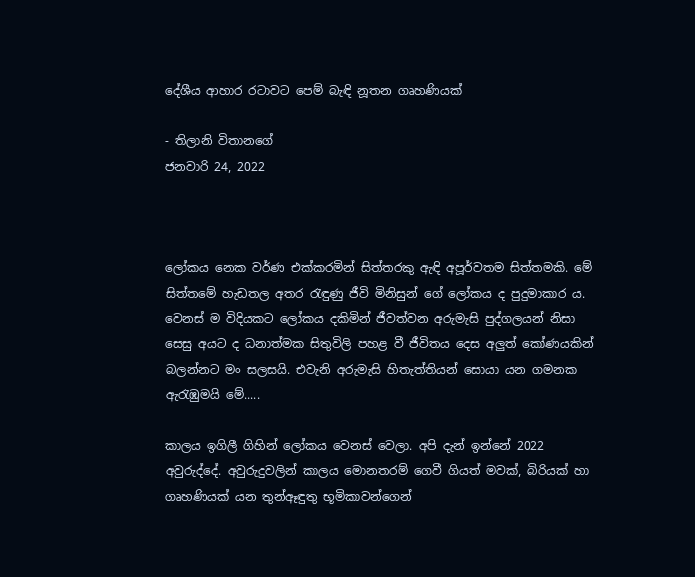දේශීය ආහාර රටාවට පෙම් බැඳි නූතන ගෘහණියක්

- තිලානි විතානගේ
ජනවාරි 24, 2022



ලෝකය නෙක වර්ණ එක්කරමින් සිත්තරකු ඇඳි අපූර්වතම සිත්තමකි. මේ සිත්තමේ හැඩතල අතර රැඳුණු ජීවි මිනිසුන් ගේ ලෝකය ද පුදුමාකාර ය. වෙනස් ම විදියකට ලෝකය දකිමින් ජීවත්වන අරුමැසි පුද්ගලයන් නිසා සෙසු අයට ද ධනාත්මක සිතුවිලි පහළ වී ජීවිතය දෙස අලුත් කෝණයකින් බලන්නට මං සලසයි. එවැනි අරුමැසි හිතැත්තියන් සොයා යන ගමනක ඇරැඹුමයි මේ.....

කාලය ඉගිලී ගිහින් ලෝකය වෙනස් වෙලා. අපි දැන් ඉන්නේ 2022 අවුරුද්දේ. අවුරුදුවලින් කාලය මොනතරම් ගෙවී ගියත් මවක්, බිරියක් හා ගෘහණියක් යන තුන්ඈඳුතු භූමිකාවන්ගෙන්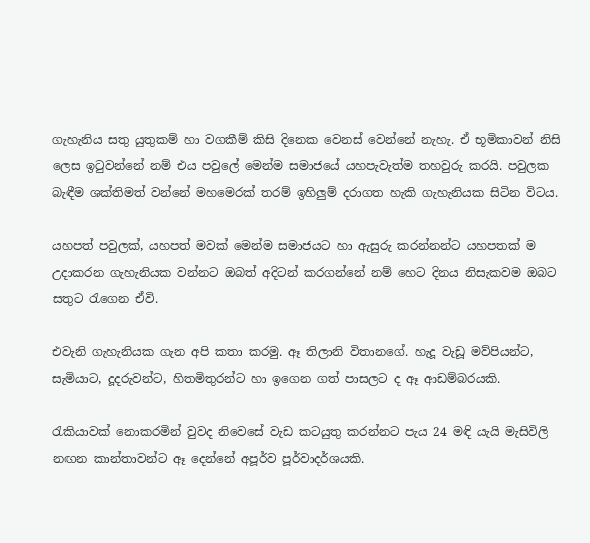ගැහැනිය සතු යුතුකම් හා වගකීම් කිසි දිනෙක වෙනස් වෙන්නේ නැහැ. ඒ භූමිකාවන් නිසි ලෙස ඉටුවන්නේ නම් එය පවුලේ මෙන්ම සමාජයේ යහපැවැත්ම තහවුරු කරයි. පවුලක බැඳීම ශක්තිමත් වන්නේ මහමෙරක් තරම් ඉහිලුම් දරාගත හැකි ගැහැනියක සිටින විටය.

යහපත් පවුලක්, යහපත් මවක් මෙන්ම සමාජයට හා ඇසුරු කරන්නන්ට යහපතක් ම උදාකරන ගැහැනියක වන්නට ඔබත් අදිටන් කරගන්නේ නම් හෙට දිනය නිසැකවම ඔබට සතුට රැගෙන ඒවි.

එවැනි ගැහැනියක ගැන අපි කතා කරමු. ඈ තිලානි විතානගේ. හැදූ වැඩූ මව්පියන්ට, සැමියාට, දූදරුවන්ට, හිතමිතුරන්ට හා ඉගෙන ගත් පාසලට ද ඈ ආඩම්බරයකි.

රැකියාවක් නොකරමින් වුවද නිවෙසේ වැඩ කටයුතු කරන්නට පැය 24 මඳි යැයි මැසිවිලි නඟන කාන්තාවන්ට ඈ දෙන්නේ අපූර්ව පූර්වාදර්ශයකි.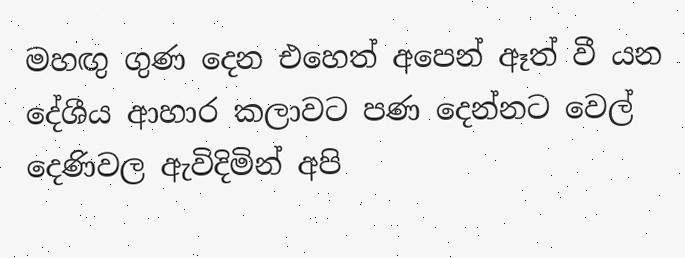මහඟු ගුණ දෙන එහෙත් අපෙන් ඈත් වී යන දේශීය ආහාර කලාවට පණ දෙන්නට වෙල් දෙණිවල ඇවිදිමින් අපි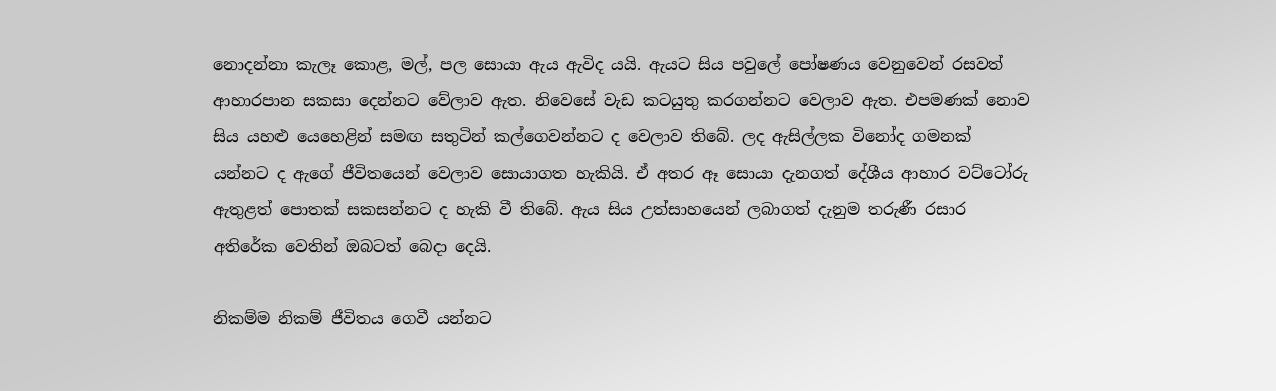නොදන්නා කැලෑ කොළ, මල්, පල සොයා ඇය ඇවිද යයි. ඇයට සිය පවුලේ පෝෂණය වෙනුවෙන් රසවත් ආහාරපාන සකසා දෙන්නට වේලාව ඇත. නිවෙසේ වැඩ කටයුතු කරගන්නට වෙලාව ඇත. එපමණක් නොව සිය යහළු යෙහෙළින් සමඟ සතුටින් කල්ගෙවන්නට ද වෙලාව තිබේ. ලද ඇසිල්ලක විනෝද ගමනක් යන්නට ද ඇගේ ජීවිතයෙන් වෙලාව සොයාගත හැකියි. ඒ අතර ඈ සොයා දැනගත් දේශීය ආහාර වට්ටෝරු ඇතුළත් පොතක් සකසන්නට ද හැකි වී තිබේ. ඇය සිය උත්සාහයෙන් ලබාගත් දැනුම තරුණී රසාර අතිරේක වෙතින් ඔබටත් බෙදා දෙයි.

නිකම්ම නිකම් ජීවිතය ගෙවී යන්නට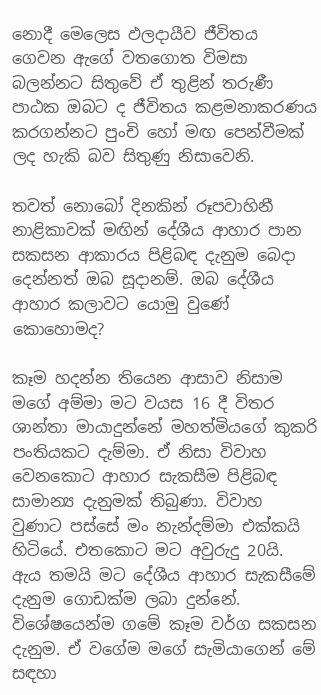නොදී මෙලෙස ඵලදායීව ජීවිතය ගෙවන ඇගේ වතගොත විමසා බලන්නට සිතුවේ ඒ තුළින් තරුණී පාඨක ඔබට ද ජීවිතය කළමනාකරණය කරගන්නට පුංචි හෝ මඟ පෙන්වීමක් ලද හැකි බව සිතුණු නිසාවෙනි.

තවත් නොබෝ දිනකින් රූපවාහිනී නාළිකාවක් මඟින් දේශීය ආහාර පාන සකසන ආකාරය පිළිබඳ දැනුම බෙදා දෙන්නත් ඔබ සූදානම්. ඔබ දේශීය ආහාර කලාවට යොමු වුණේ කොහොමද?

කෑම හදන්න තියෙන ආසාව නිසාම මගේ අම්මා මට වයස 16 දී විතර ශාන්තා මායාදුන්නේ මහත්මියගේ කුකරි පංතියකට දැම්මා. ඒ නිසා විවාහ වෙනකොට ආහාර සැකසීම පිළිබඳ සාමාන්‍ය දැනුමක් තිබුණා. විවාහ වුණාට පස්සේ මං නැන්දම්මා එක්කයි හිටියේ. එතකොට මට අවුරුදු 20යි. ඇය තමයි මට දේශීය ආහාර සැකසීමේ දැනුම ගොඩක්ම ලබා දුන්නේ. විශේෂයෙන්ම ගමේ කෑම වර්ග සකසන දැනුම. ඒ වගේම මගේ සැමියාගෙන් මේ සඳහා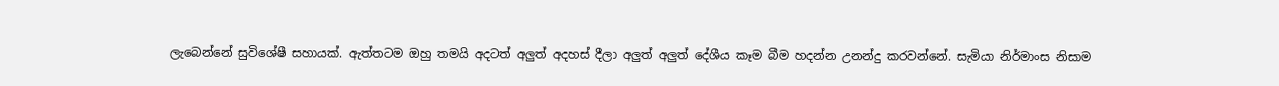ලැබෙන්නේ සුවිශේෂී සහායක්. ඇත්තටම ඔහු තමයි අදටත් අලුත් අදහස් දීලා අලුත් අලුත් දේශීය කෑම බීම හදන්න උනන්දු කරවන්නේ. සැමියා නිර්මාංස නිසාම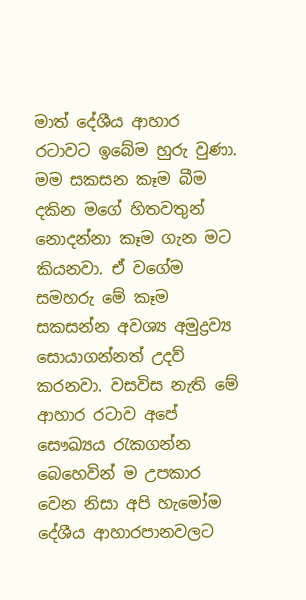මාත් දේශීය ආහාර රටාවට ඉබේම හුරු වුණා. මම සකසන කෑම බීම දකින මගේ හිතවතුන් නොදන්නා කෑම ගැන මට කියනවා. ඒ වගේම සමහරු මේ කෑම සකසන්න අවශ්‍ය අමුද්‍රව්‍ය සොයාගන්නත් උදව් කරනවා. වසවිස නැති මේ ආහාර රටාව අපේ සෞඛ්‍යය රැකගන්න බෙහෙවින් ම උපකාර වෙන නිසා අපි හැමෝම දේශීය ආහාරපානවලට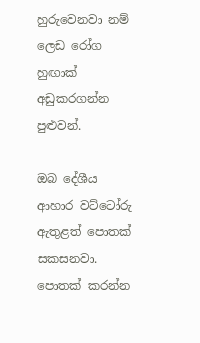හුරුවෙනවා නම් ලෙඩ රෝග හුඟාක් අඩුකරගන්න පුළුවන්.

ඔබ දේශීය ආහාර වට්ටෝරු ඇතුළත් පොතක් සකසනවා. පොතක් කරන්න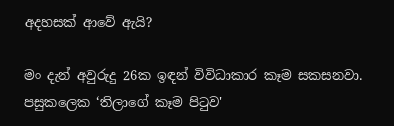අදහසක් ආවේ ඇයි?

මං දැන් අවුරුදු 26ක ඉඳන් විවිධාකාර කෑම සකසනවා. පසුකලෙක ‘තිලාගේ කෑම පිටුව'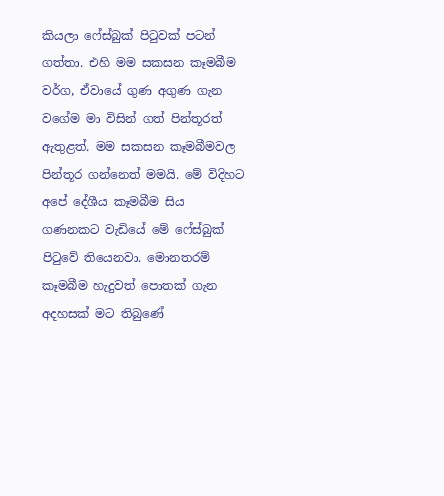කියලා ෆේස්බුක් පිටුවක් පටන් ගත්තා. එහි මම සකසන කෑමබීම වර්ග, ඒවායේ ගුණ අගුණ ගැන වගේම මා විසින් ගත් පින්තූරත් ඇතුළත්. මම සකසන කෑමබීමවල පින්තූර ගන්නෙත් මමයි. මේ විදිහට අපේ දේශීය කෑමබීම සිය ගණනකට වැඩියේ මේ ෆේස්බුක් පිටුවේ තියෙනවා. මොනතරම් කෑමබීම හැදුවත් පොතක් ගැන අදහසක් මට තිබුණේ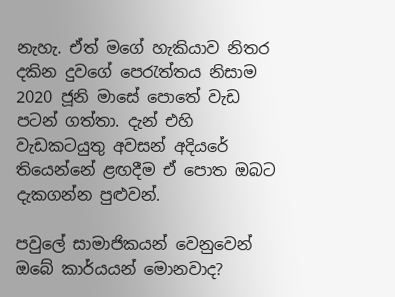නැහැ. ඒත් මගේ හැකියාව නිතර දකින දුවගේ පෙරැත්තය නිසාම 2020 ජූනි මාසේ පොතේ වැඩ පටන් ගත්තා. දැන් එහි වැඩකටයුතු අවසන් අදියරේ තියෙන්නේ ළඟදීම ඒ පොත ඔබට දැකගන්න පුළුවන්.

පවුලේ සාමාජිකයන් වෙනුවෙන් ඔබේ කාර්යයන් මොනවාද?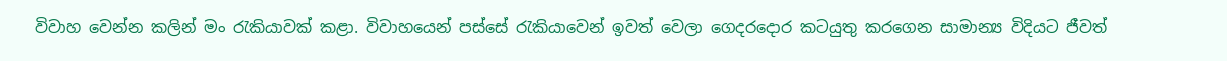විවාහ වෙන්න කලින් මං රැකියාවක් කළා. විවාහයෙන් පස්සේ රැකියාවෙන් ඉවත් වෙලා ගෙදරදොර කටයුතු කරගෙන සාමාන්‍ය විදියට ජීවත්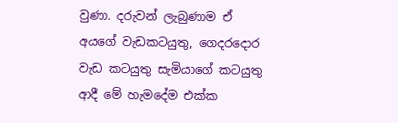වුණා. දරුවන් ලැබුණාම ඒ අයගේ වැඩකටයුතු, ගෙදරදොර වැඩ කටයුතු සැමියාගේ කටයුතු ආදී මේ හැමදේම එක්ක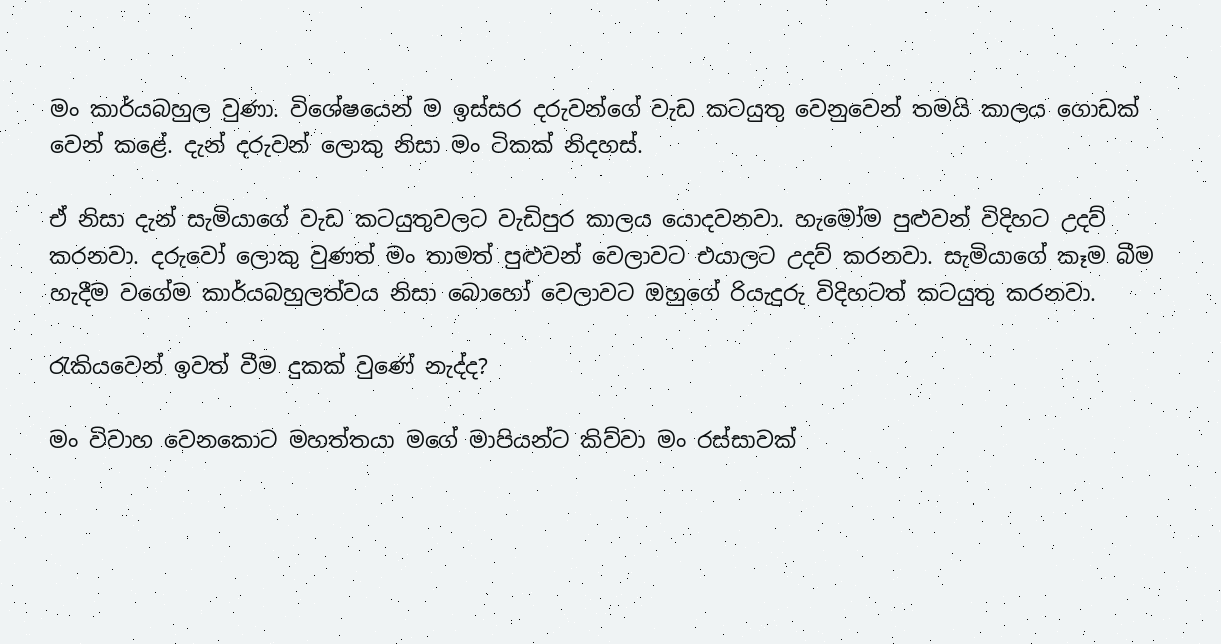මං කාර්යබහුල වුණා. විශේෂයෙන් ම ඉස්සර දරුවන්ගේ වැඩ කටයුතු වෙනුවෙන් තමයි කාලය ගොඩක් වෙන් කළේ. දැන් දරුවන් ලොකු නිසා මං ටිකක් නිදහස්.

ඒ නිසා දැන් සැමියාගේ වැඩ කටයුතුවලට වැඩිපුර කාලය යොදවනවා. හැමෝම පුළුවන් විදිහට උදව් කරනවා. දරුවෝ ලොකු වුණත් මං තාමත් පුළුවන් වෙලාවට එයාලට උදව් කරනවා. සැමියාගේ කෑම බීම හැදීම වගේම කාර්යබහුලත්වය නිසා බොහෝ වෙලාවට ඔහුගේ රියැදුරු විදිහටත් කටයුතු කරනවා.

රැකියවෙන් ඉවත් වීම දුකක් වුණේ නැද්ද?

මං විවාහ වෙනකොට මහත්තයා මගේ මාපියන්ට කිව්වා මං රස්සාවක්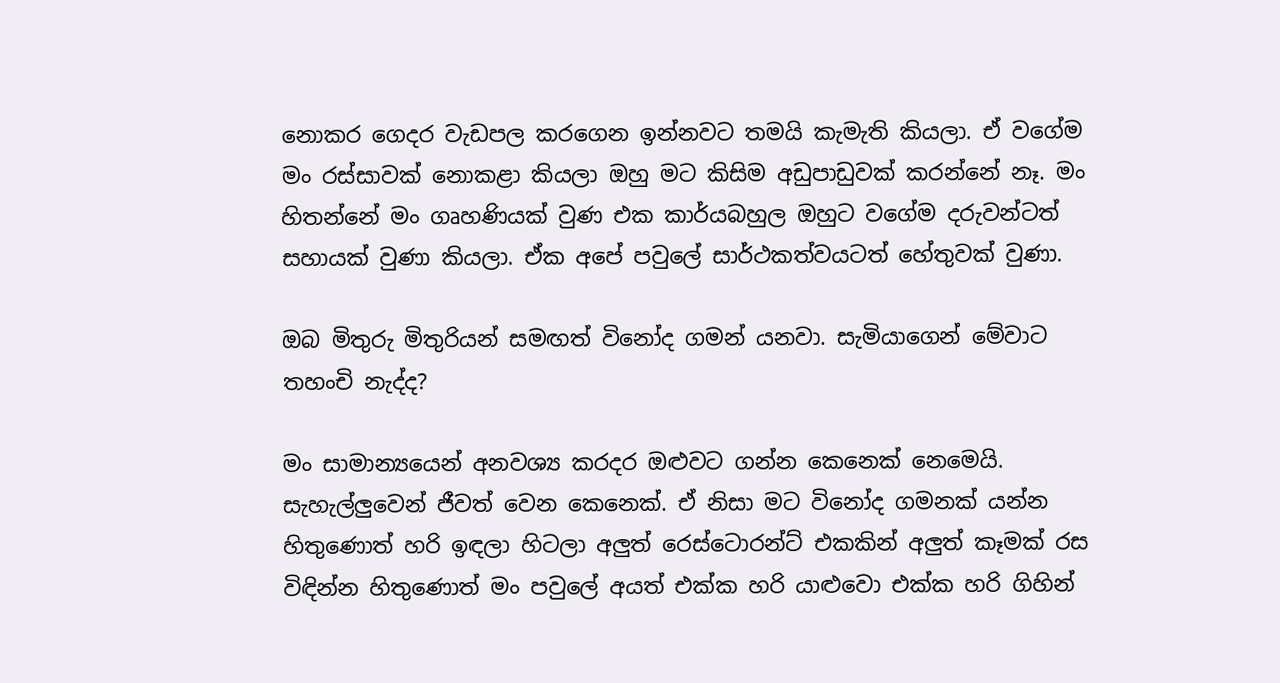නොකර ගෙදර වැඩපල කරගෙන ඉන්නවට තමයි කැමැති කියලා. ඒ වගේම මං රස්සාවක් නොකළා කියලා ඔහු මට කිසිම අඩුපාඩුවක් කරන්නේ නෑ. මං හිතන්නේ මං ගෘහණියක් වුණ එක කාර්යබහුල ඔහුට වගේම දරුවන්ටත් සහායක් වුණා කියලා. ඒක අපේ පවුලේ සාර්ථකත්වයටත් හේතුවක් වුණා.

ඔබ මිතුරු මිතුරියන් සමඟත් විනෝද ගමන් යනවා. සැමියාගෙන් මේවාට තහංචි නැද්ද?

මං සාමාන්‍යයෙන් අනවශ්‍ය කරදර ඔළුවට ගන්න කෙනෙක් නෙමෙයි. සැහැල්ලුවෙන් ජීවත් වෙන කෙනෙක්. ඒ නිසා මට විනෝද ගමනක් යන්න හිතුණොත් හරි ඉඳලා හිටලා අලුත් රෙස්ටොරන්ට් එකකින් අලුත් කෑමක් රස විඳින්න හිතුණොත් මං පවුලේ අයත් එක්ක හරි යාළුවො එක්ක හරි ගිහින්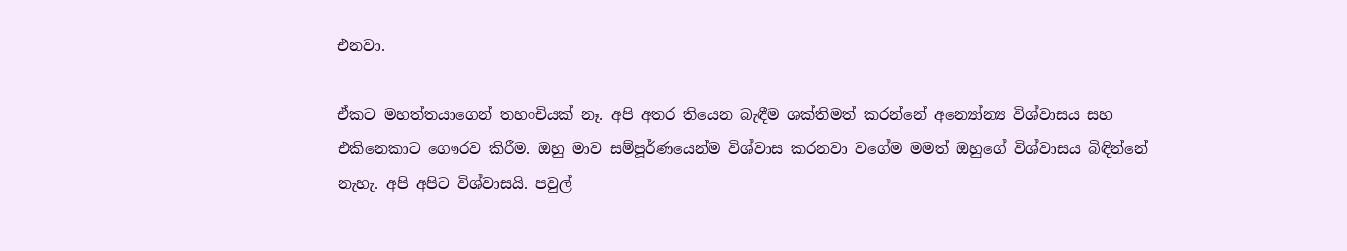එනවා.

ඒකට මහත්තයාගෙන් තහංචියක් නෑ. අපි අතර තියෙන බැඳීම ශක්තිමත් කරන්නේ අන්‍යෝන්‍ය විශ්වාසය සහ එකිනෙකාට ගෞරව කිරීම. ඔහු මාව සම්පූර්ණයෙන්ම විශ්වාස කරනවා වගේම මමත් ඔහුගේ විශ්වාසය බිඳින්නේ නැහැ. අපි අපිට විශ්වාසයි. පවුල්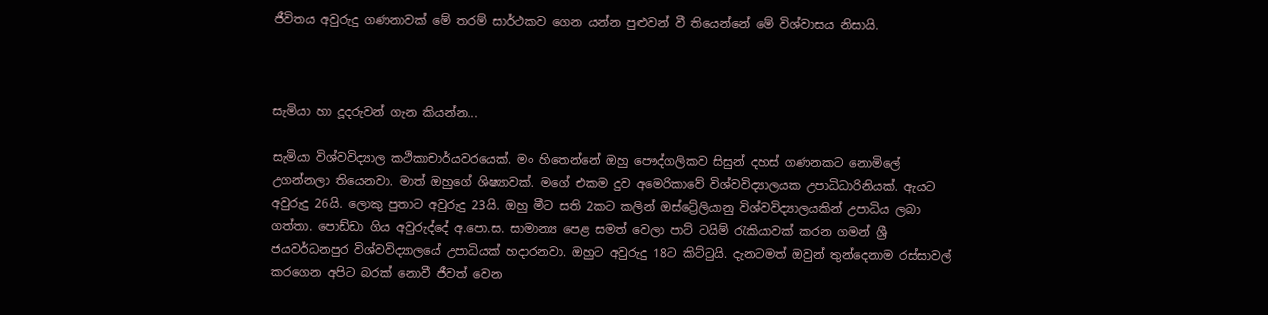ජීවිතය අවුරුදු ගණනාවක් මේ තරම් සාර්ථකව ගෙන යන්න පුළුවන් වී තියෙන්නේ මේ විශ්වාසය නිසායි.



සැමියා හා දූදරුවන් ගැන කියන්න...

සැමියා විශ්වවිද්‍යාල කථිකාචාර්යවරයෙක්. මං හිතෙන්නේ ඔහු පෞද්ගලිකව සිසුන් දහස් ගණනකට නොමිලේ උගන්නලා තියෙනවා. මාත් ඔහුගේ ශිෂ්‍යාවක්. මගේ එකම දුව අමෙරිකාවේ විශ්වවිද්‍යාලයක උපාධිධාරිනියක්. ඇයට අවුරුදු 26යි. ලොකු පුතාට අවුරුදු 23යි. ඔහු මීට සති 2කට කලින් ඔස්ට්‍රේලියානු විශ්වවිද්‍යාලයකින් උපාධිය ලබා ගත්තා. පොඩ්ඩා ගිය අවුරුද්දේ අ.පො.ස. සාමාන්‍ය පෙළ සමත් වෙලා පාට් ටයිම් රැකියාවක් කරන ගමන් ශ්‍රී ජයවර්ධනපුර විශ්වවිද්‍යාලයේ උපාධියක් හදාරනවා. ඔහුට අවුරුදු 18ට කිට්ටුයි. දැනටමත් ඔවුන් තුන්දෙනාම රස්සාවල් කරගෙන අපිට බරක් නොවී ජීවත් වෙන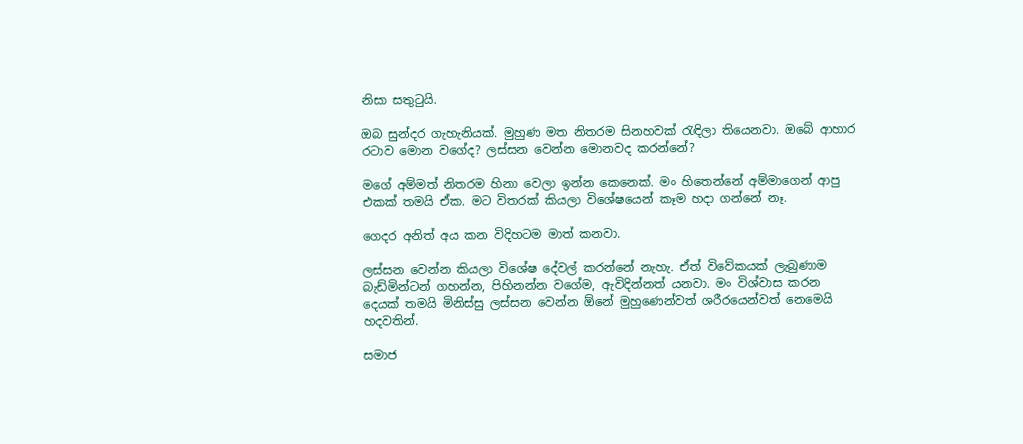නිසා සතුටුයි.

ඔබ සුන්දර ගැහැනියක්. මුහුණ මත නිතරම සිනහවක් රැඳිලා තියෙනවා. ඔබේ ආහාර රටාව මොන වගේද? ලස්සන වෙන්න මොනවද කරන්නේ?

මගේ අම්මත් නිතරම හිනා වෙලා ඉන්න කෙනෙක්. මං හිතෙන්නේ අම්මාගෙන් ආපු එකක් තමයි ඒක. මට විතරක් කියලා විශේෂයෙන් කෑම හදා ගන්නේ නෑ.

ගෙදර අනිත් අය කන විදිහටම මාත් කනවා.

ලස්සන වෙන්න කියලා විශේෂ දේවල් කරන්නේ නැහැ. ඒත් විවේකයක් ලැබුණාම බැඩ්මින්ටන් ගහන්න, පිහිනන්න වගේම, ඇවිදින්නත් යනවා. මං විශ්වාස කරන දෙයක් තමයි මිනිස්සු ලස්සන වෙන්න ඕනේ මුහුණෙන්වත් ශරීරයෙන්වත් නෙමෙයි හදවතින්.

සමාජ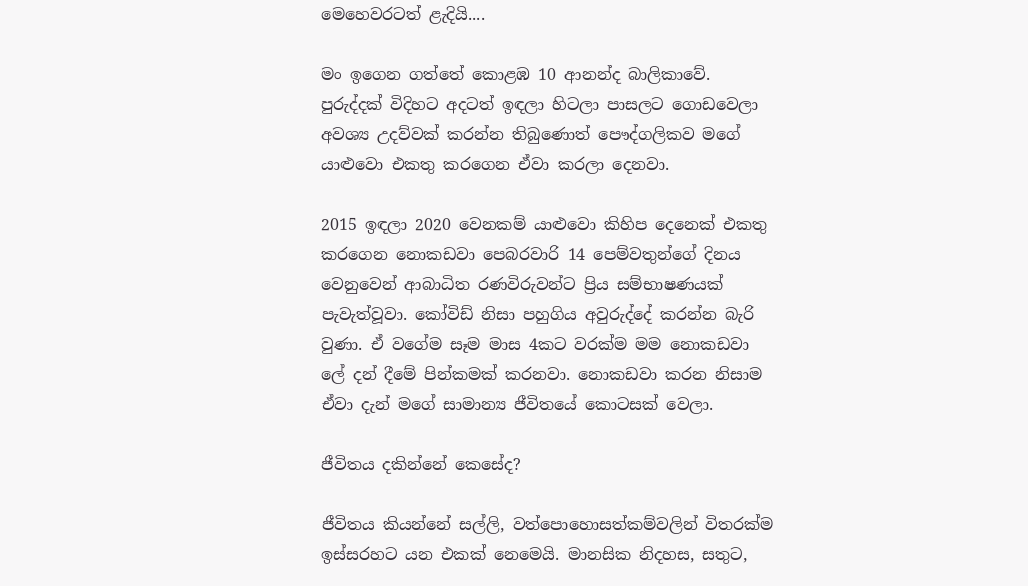මෙහෙවරටත් ළැදියි....

මං ඉගෙන ගත්තේ කොළඹ 10 ආනන්ද බාලිකාවේ. පුරුද්දක් විදිහට අදටත් ඉඳලා හිටලා පාසලට ගොඩවෙලා අවශ්‍ය උදව්වක් කරන්න තිබුණොත් පෞද්ගලිකව මගේ යාළුවො එකතු කරගෙන ඒවා කරලා දෙනවා.

2015 ඉඳලා 2020 වෙනකම් යාළුවො කිහිප දෙනෙක් එකතු කරගෙන නොකඩවා පෙබරවාරි 14 පෙම්වතුන්ගේ දිනය වෙනුවෙන් ආබාධිත රණවිරුවන්ට ප්‍රිය සම්භාෂණයක් පැවැත්වූවා. කෝවිඩ් නිසා පහුගිය අවුරුද්දේ කරන්න බැරි වුණා. ඒ වගේම සෑම මාස 4කට වරක්ම මම නොකඩවා ලේ දන් දීමේ පින්කමක් කරනවා. නොකඩවා කරන නිසාම ඒවා දැන් මගේ සාමාන්‍ය ජීවිතයේ කොටසක් වෙලා.

ජීවිතය දකින්නේ කෙසේද?

ජීවිතය කියන්නේ සල්ලි, වත්පොහොසත්කම්වලින් විතරක්ම ඉස්සරහට යන එකක් නෙමෙයි. මානසික නිදහස, සතුට,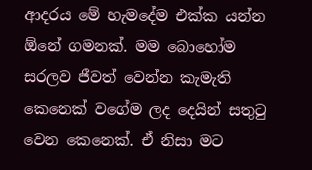ආදරය මේ හැමදේම එක්ක යන්න ඕනේ ගමනක්. මම බොහෝම සරලව ජීවත් වෙන්න කැමැති කෙනෙක් වගේම ලද දෙයින් සතුටු වෙන කෙනෙක්. ඒ නිසා මට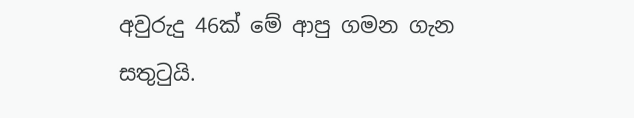අවුරුදු 46ක් මේ ආපු ගමන ගැන සතුටුයි.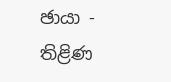ඡායා - තිළිණ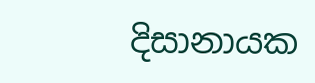දිසානායක